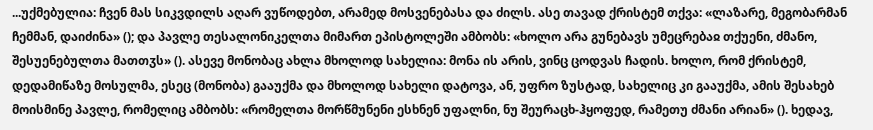...უქმებულია: ჩვენ მას სიკვდილს აღარ ვუწოდებთ, არამედ მოსვენებასა და ძილს. ასე თავად ქრისტემ თქვა: «ლაზარე, მეგობარმან ჩემმან, დაიძინა» (); და პავლე თესალონიკელთა მიმართ ეპისტოლეში ამბობს: «ხოლო არა გუნებავს უმეცრებაჲ თქუენი, ძმანო, შესუენებულთა მათთჳს» (). ასევე მონობაც ახლა მხოლოდ სახელია: მონა ის არის, ვინც ცოდვას ჩადის. ხოლო, რომ ქრისტემ, დედამიწაზე მოსულმა, ესეც (მონობა) გააუქმა და მხოლოდ სახელი დატოვა, ან, უფრო ზუსტად, სახელიც კი გააუქმა, ამის შესახებ მოისმინე პავლე, რომელიც ამბობს: «რომელთა მორწმუნენი ესხნენ უფალნი, ნუ შეურაცხ-ჰყოფედ, რამეთუ ძმანი არიან» (). ხედავ,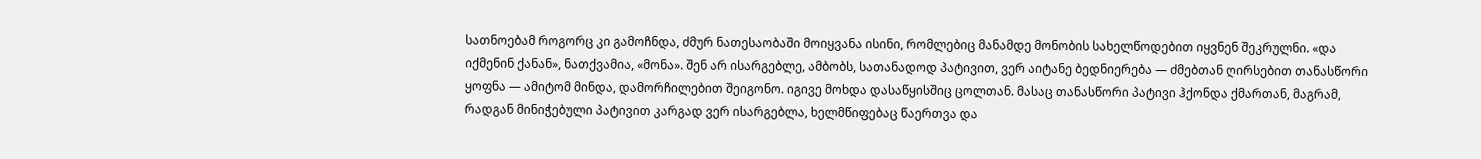სათნოებამ როგორც კი გამოჩნდა, ძმურ ნათესაობაში მოიყვანა ისინი, რომლებიც მანამდე მონობის სახელწოდებით იყვნენ შეკრულნი. «და იქმენინ ქანან», ნათქვამია, «მონა». შენ არ ისარგებლე, ამბობს, სათანადოდ პატივით, ვერ აიტანე ბედნიერება — ძმებთან ღირსებით თანასწორი ყოფნა — ამიტომ მინდა, დამორჩილებით შეიგონო. იგივე მოხდა დასაწყისშიც ცოლთან. მასაც თანასწორი პატივი ჰქონდა ქმართან, მაგრამ, რადგან მინიჭებული პატივით კარგად ვერ ისარგებლა, ხელმწიფებაც წაერთვა და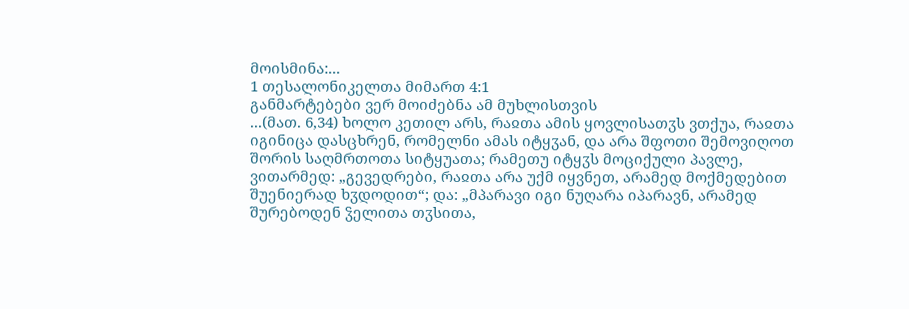მოისმინა:...
1 თესალონიკელთა მიმართ 4:1
განმარტებები ვერ მოიძებნა ამ მუხლისთვის
...(მათ. 6,34) ხოლო კეთილ არს, რაჲთა ამის ყოვლისათჳს ვთქუა, რაჲთა იგინიცა დასცხრენ, რომელნი ამას იტყჳან, და არა შფოთი შემოვიღოთ შორის საღმრთოთა სიტყუათა; რამეთუ იტყჳს მოციქული პავლე, ვითარმედ: „გევედრები, რაჲთა არა უქმ იყვნეთ, არამედ მოქმედებით შუენიერად ხჳდოდით“; და: „მპარავი იგი ნუღარა იპარავნ, არამედ შურებოდენ ჴელითა თჳსითა,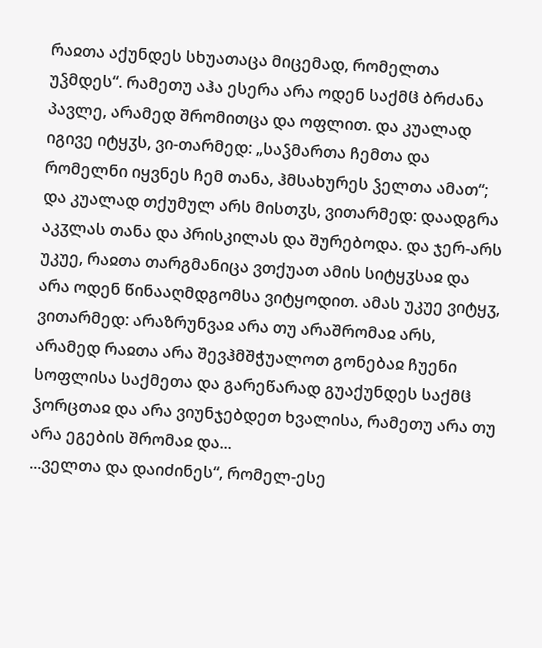რაჲთა აქუნდეს სხუათაცა მიცემად, რომელთა უჴმდეს“. რამეთუ აჰა ესერა არა ოდენ საქმჱ ბრძანა პავლე, არამედ შრომითცა და ოფლით. და კუალად იგივე იტყჳს, ვი-თარმედ: „საჴმართა ჩემთა და რომელნი იყვნეს ჩემ თანა, ჰმსახურეს ჴელთა ამათ“; და კუალად თქუმულ არს მისთჳს, ვითარმედ: დაადგრა აკჳლას თანა და პრისკილას და შურებოდა. და ჯერ-არს უკუე, რაჲთა თარგმანიცა ვთქუათ ამის სიტყჳსაჲ და არა ოდენ წინააღმდგომსა ვიტყოდით. ამას უკუე ვიტყჳ, ვითარმედ: არაზრუნვაჲ არა თუ არაშრომაჲ არს, არამედ რაჲთა არა შევჰმშჭუალოთ გონებაჲ ჩუენი სოფლისა საქმეთა და გარეწარად გუაქუნდეს საქმჱ ჴორცთაჲ და არა ვიუნჯებდეთ ხვალისა, რამეთუ არა თუ არა ეგების შრომაჲ და...
...ველთა და დაიძინეს“, რომელ-ესე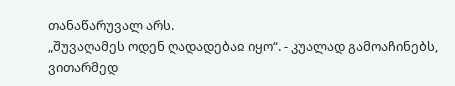თანაწარუვალ არს.
„შუვაღამეს ოდენ ღადადებაჲ იყო“. - კუალად გამოაჩინებს, ვითარმედ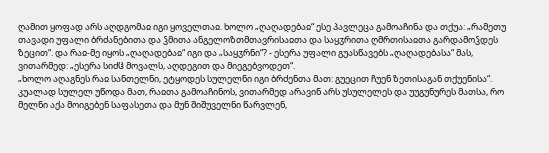ღამით ყოფად არს აღდგომაჲ იგი ყოველთაჲ. ხოლო „ღაღადებაჲ“ ესე პავლეცა გამოაჩინა და თქუა: „რამეთუ თავადი უფალი ბრძანებითა და ჴმითა ანგელოზთმთავრისაჲთა და საყჳრითა ღმრთისაჲთა გარდამოჴდეს ზეცით“. და რაჲ-მე იყოს „ღაღადებაჲ“ იგი და „საყჳრნი“? - ესერა უფალი გუასწავებს „ღაღადებასა“ მას, ვითარმედ: „ესერა სიძჱ მოვალს, აღდეგით და მიეგებვოდეთ“.
„ხოლო აღაგნეს რაჲ სანთელნი, ეტყოდეს სულელნი იგი ბრძენთა მათ: გუეცით ჩუენ ზეთისაგან თქუენისა“. კუალად სულელ უწოდა მათ, რაჲთა გამოაჩინოს, ვითარმედ არავინ არს უსულელეს და უუგუნურეს მათსა, რო მელნი აქა მოიგებენ საფასეთა და მუნ შიშუველნი წარვლენ,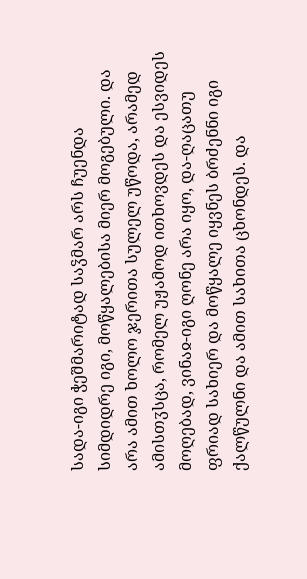სადა-იგი ჭეშმარიტად საჴმარ არს ჩუენდა სიმდიდრე იგი, მოწყალებისა მიერ მოგებული. და არა ამით ხოლო ჯერითა სულელ უწოდა, არამედ ამისთჳსცა, რომელ უჟამოდ ითხოვდეს და ესვიდეს მოღებად, ვინაჲ-იგი ღონე არა იყო, და-ღაცათუ ფრიად სახიერ და მოწყალე იყვნეს ბრძენნი იგი ქალწულნი და ამით სახითა ცხონდეს. და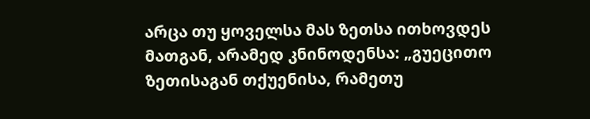არცა თუ ყოველსა მას ზეთსა ითხოვდეს მათგან, არამედ კნინოდენსა: „გუეცითო ზეთისაგან თქუენისა, რამეთუ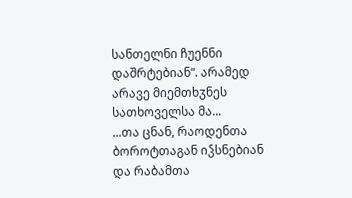სანთელნი ჩუენნი დაშრტებიან“. არამედ არავე მიემთხჳნეს სათხოველსა მა...
...თა ცნან, რაოდენთა ბოროტთაგან იჴსნებიან და რაბამთა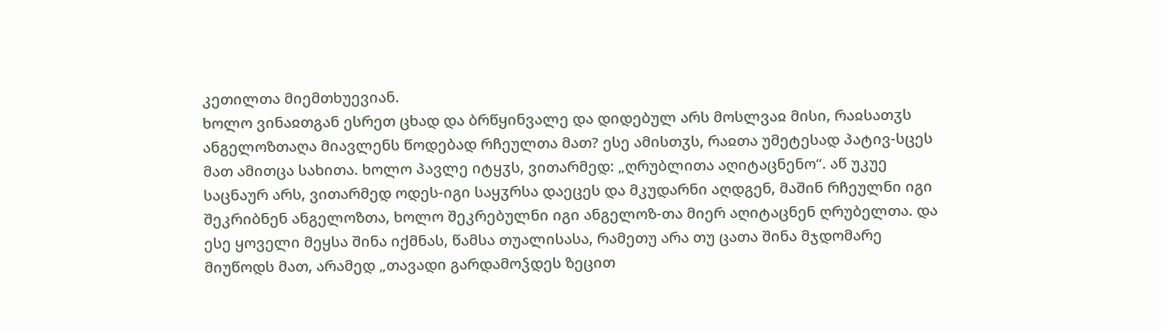კეთილთა მიემთხუევიან.
ხოლო ვინაჲთგან ესრეთ ცხად და ბრწყინვალე და დიდებულ არს მოსლვაჲ მისი, რაჲსათჳს ანგელოზთაღა მიავლენს წოდებად რჩეულთა მათ? ესე ამისთჳს, რაჲთა უმეტესად პატივ-სცეს მათ ამითცა სახითა. ხოლო პავლე იტყჳს, ვითარმედ: „ღრუბლითა აღიტაცნენო“. აწ უკუე საცნაურ არს, ვითარმედ ოდეს-იგი საყჳრსა დაეცეს და მკუდარნი აღდგენ, მაშინ რჩეულნი იგი შეკრიბნენ ანგელოზთა, ხოლო შეკრებულნი იგი ანგელოზ-თა მიერ აღიტაცნენ ღრუბელთა. და ესე ყოველი მეყსა შინა იქმნას, წამსა თუალისასა, რამეთუ არა თუ ცათა შინა მჯდომარე მიუწოდს მათ, არამედ „თავადი გარდამოჴდეს ზეცით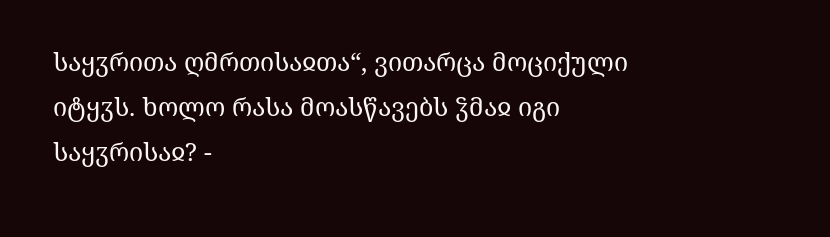საყჳრითა ღმრთისაჲთა“, ვითარცა მოციქული იტყჳს. ხოლო რასა მოასწავებს ჴმაჲ იგი საყჳრისაჲ? -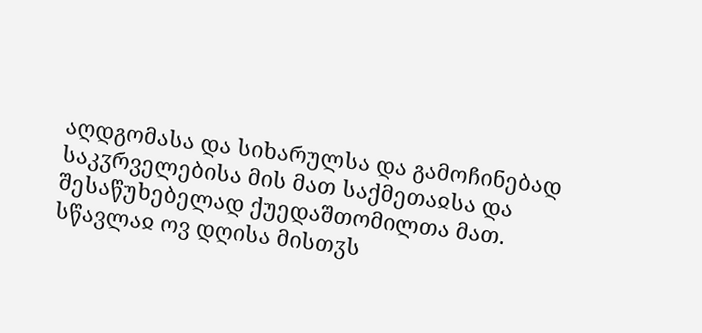აღდგომასა და სიხარულსა და გამოჩინებად საკჳრველებისა მის მათ საქმეთაჲსა და შესაწუხებელად ქუედაშთომილთა მათ.
სწავლაჲ ოვ დღისა მისთჳს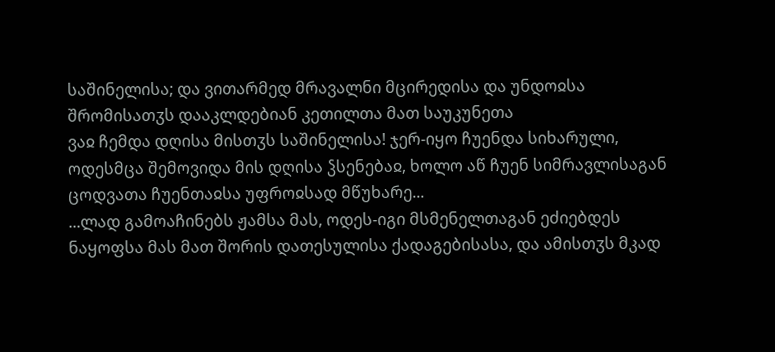საშინელისა; და ვითარმედ მრავალნი მცირედისა და უნდოჲსა შრომისათჳს დააკლდებიან კეთილთა მათ საუკუნეთა
ვაჲ ჩემდა დღისა მისთჳს საშინელისა! ჯერ-იყო ჩუენდა სიხარული, ოდესმცა შემოვიდა მის დღისა ჴსენებაჲ, ხოლო აწ ჩუენ სიმრავლისაგან ცოდვათა ჩუენთაჲსა უფროჲსად მწუხარე...
...ლად გამოაჩინებს ჟამსა მას, ოდეს-იგი მსმენელთაგან ეძიებდეს ნაყოფსა მას მათ შორის დათესულისა ქადაგებისასა, და ამისთჳს მკად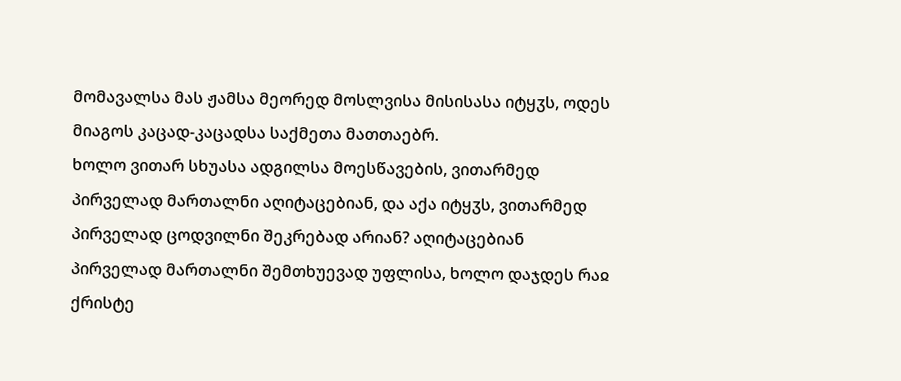მომავალსა მას ჟამსა მეორედ მოსლვისა მისისასა იტყჳს, ოდეს მიაგოს კაცად-კაცადსა საქმეთა მათთაებრ.
ხოლო ვითარ სხუასა ადგილსა მოესწავების, ვითარმედ პირველად მართალნი აღიტაცებიან, და აქა იტყჳს, ვითარმედ პირველად ცოდვილნი შეკრებად არიან? აღიტაცებიან პირველად მართალნი შემთხუევად უფლისა, ხოლო დაჯდეს რაჲ ქრისტე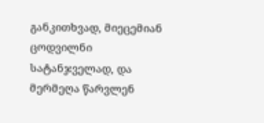განკითხვად, მიეცემიან ცოდვილნი სატანჯველად, და მერმეღა წარვლენ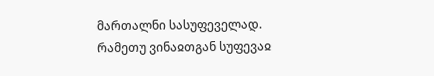მართალნი სასუფეველად. რამეთუ ვინაჲთგან სუფევაჲ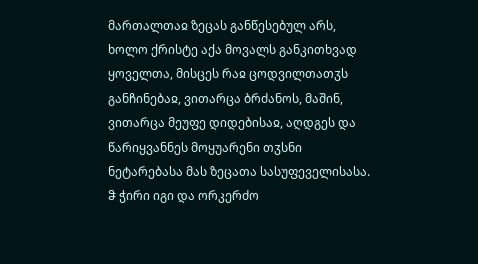მართალთაჲ ზეცას განწესებულ არს, ხოლო ქრისტე აქა მოვალს განკითხვად ყოველთა, მისცეს რაჲ ცოდვილთათჳს განჩინებაჲ, ვითარცა ბრძანოს, მაშინ, ვითარცა მეუფე დიდებისაჲ, აღდგეს და წარიყვანნეს მოყუარენი თჳსნი ნეტარებასა მას ზეცათა სასუფეველისასა.
ჵ ჭირი იგი და ორკერძო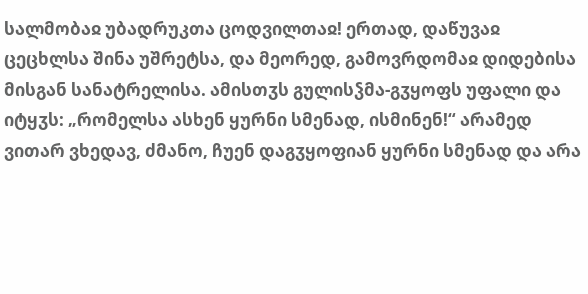სალმობაჲ უბადრუკთა ცოდვილთაჲ! ერთად, დაწუვაჲ ცეცხლსა შინა უშრეტსა, და მეორედ, გამოვრდომაჲ დიდებისა მისგან სანატრელისა. ამისთჳს გულისჴმა-გჳყოფს უფალი და იტყჳს: „რომელსა ასხენ ყურნი სმენად, ისმინენ!“ არამედ ვითარ ვხედავ, ძმანო, ჩუენ დაგჳყოფიან ყურნი სმენად და არა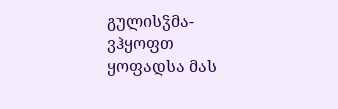გულისჴმა-ვჰყოფთ ყოფადსა მას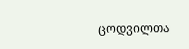ცოდვილთა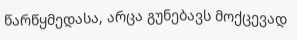წარწყმედასა, არცა გუნებავს მოქცევად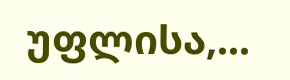უფლისა,...